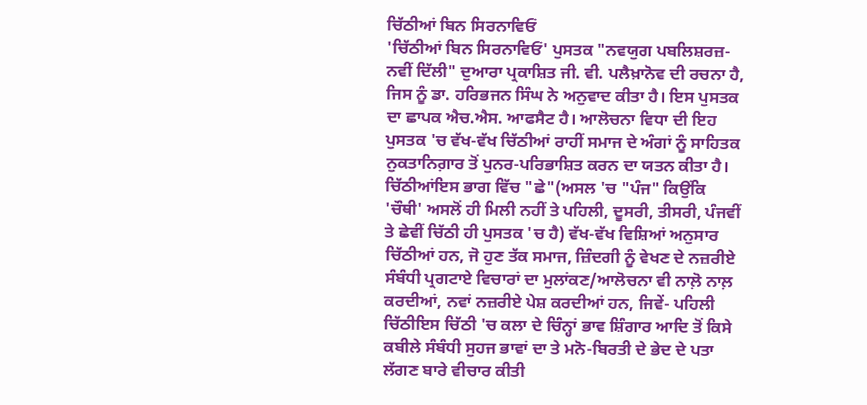ਚਿੱਠੀਆਂ ਬਿਨ ਸਿਰਨਾਵਿਓਂ
'ਚਿੱਠੀਆਂ ਬਿਨ ਸਿਰਨਾਵਿਓਂ' ਪੁਸਤਕ "ਨਵਯੁਗ ਪਬਲਿਸ਼ਰਜ਼-ਨਵੀਂ ਦਿੱਲੀ" ਦੁਆਰਾ ਪ੍ਰਕਾਸ਼ਿਤ ਜੀ. ਵੀ. ਪਲੈਖ਼ਾਨੋਵ ਦੀ ਰਚਨਾ ਹੈ, ਜਿਸ ਨੂੰ ਡਾ. ਹਰਿਭਜਨ ਸਿੰਘ ਨੇ ਅਨੁਵਾਦ ਕੀਤਾ ਹੈ। ਇਸ ਪੁਸਤਕ ਦਾ ਛਾਪਕ ਐਚ.ਐਸ. ਆਫਸੈਟ ਹੈ। ਆਲੋਚਨਾ ਵਿਧਾ ਦੀ ਇਹ ਪੁਸਤਕ 'ਚ ਵੱਖ-ਵੱਖ ਚਿੱਠੀਆਂ ਰਾਹੀਂ ਸਮਾਜ ਦੇ ਅੰਗਾਂ ਨੂੰ ਸਾਹਿਤਕ ਨੁਕਤਾਨਿਗ਼ਾਰ ਤੋਂ ਪੁਨਰ-ਪਰਿਭਾਸ਼ਿਤ ਕਰਨ ਦਾ ਯਤਨ ਕੀਤਾ ਹੈ। ਚਿੱਠੀਆਂਇਸ ਭਾਗ ਵਿੱਚ "ਛੇ"(ਅਸਲ 'ਚ "ਪੰਜ" ਕਿਉਂਕਿ 'ਚੌਥੀ' ਅਸਲੋਂ ਹੀ ਮਿਲੀ ਨਹੀਂ ਤੇ ਪਹਿਲੀ, ਦੂਸਰੀ, ਤੀਸਰੀ, ਪੰਜਵੀਂ ਤੇ ਛੇਵੀਂ ਚਿੱਠੀ ਹੀ ਪੁਸਤਕ 'ਚ ਹੈ) ਵੱਖ-ਵੱਖ ਵਿਸ਼ਿਆਂ ਅਨੁਸਾਰ ਚਿੱਠੀਆਂ ਹਨ, ਜੋ ਹੁਣ ਤੱਕ ਸਮਾਜ, ਜ਼ਿੰਦਗੀ ਨੂੰ ਵੇਖਣ ਦੇ ਨਜ਼ਰੀਏ ਸੰਬੰਧੀ ਪ੍ਰਗਟਾਏ ਵਿਚਾਰਾਂ ਦਾ ਮੁਲਾਂਕਣ/ਆਲੋਚਨਾ ਵੀ ਨਾਲ਼ੋ ਨਾਲ਼ ਕਰਦੀਆਂ, ਨਵਾਂ ਨਜ਼ਰੀਏ ਪੇਸ਼ ਕਰਦੀਆਂ ਹਨ, ਜਿਵੇਂ- ਪਹਿਲੀ ਚਿੱਠੀਇਸ ਚਿੱਠੀ 'ਚ ਕਲਾ ਦੇ ਚਿੰਨ੍ਹਾਂ ਭਾਵ ਸ਼ਿੰਗਾਰ ਆਦਿ ਤੋਂ ਕਿਸੇ ਕਬੀਲੇ ਸੰਬੰਧੀ ਸੁਹਜ ਭਾਵਾਂ ਦਾ ਤੇ ਮਨੋ-ਬਿਰਤੀ ਦੇ ਭੇਦ ਦੇ ਪਤਾ ਲੱਗਣ ਬਾਰੇ ਵੀਚਾਰ ਕੀਤੀ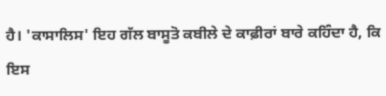ਹੈ। 'ਕਾਸਾਲਿਸ' ਇਹ ਗੱਲ ਬਾਸੂਤੋ ਕਬੀਲੇ ਦੇ ਕਾਫ਼ੀਰਾਂ ਬਾਰੇ ਕਹਿੰਦਾ ਹੈ, ਕਿ ਇਸ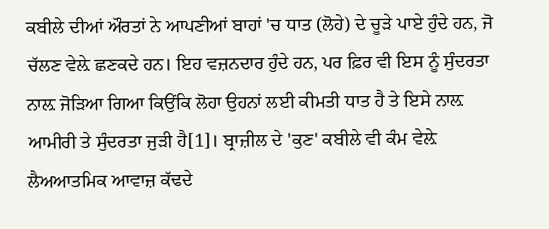ਕਬੀਲੇ ਦੀਆਂ ਔਰਤਾਂ ਨੇ ਆਪਣੀਆਂ ਬਾਹਾਂ 'ਚ ਧਾਤ (ਲੋਹੇ) ਦੇ ਚੂੜੇ ਪਾਏ ਹੁੰਦੇ ਹਨ, ਜੋ ਚੱਲਣ ਵੇਲ਼ੇ ਛਣਕਦੇ ਹਨ। ਇਹ ਵਜ਼ਨਦਾਰ ਹੁੰਦੇ ਹਨ, ਪਰ ਫ਼ਿਰ ਵੀ ਇਸ ਨੂੰ ਸੁੰਦਰਤਾ ਨਾਲ਼ ਜੋੜਿਆ ਗਿਆ ਕਿਉਂਕਿ ਲੋਹਾ ਉਹਨਾਂ ਲਈ ਕੀਮਤੀ ਧਾਤ ਹੈ ਤੇ ਇਸੇ ਨਾਲ਼ ਆਮੀਰੀ ਤੇ ਸੁੰਦਰਤਾ ਜੁੜੀ ਹੈ[1]। ਬ੍ਰਾਜ਼ੀਲ ਦੇ 'ਕੁਣ' ਕਬੀਲੇ ਵੀ ਕੰਮ ਵੇਲ਼ੇ ਲੈਅਆਤਮਿਕ ਆਵਾਜ਼ ਕੱਢਦੇ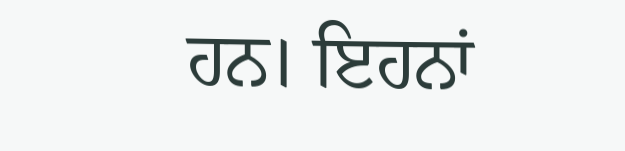ਹਨ। ਇਹਨਾਂ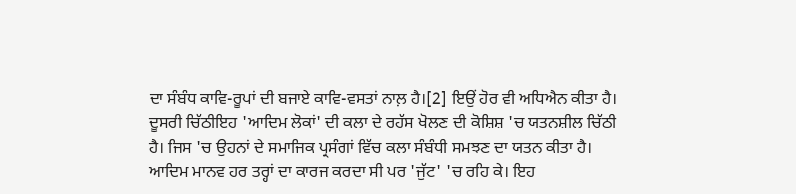ਦਾ ਸੰਬੰਧ ਕਾਵਿ-ਰੂਪਾਂ ਦੀ ਬਜਾਏ ਕਾਵਿ-ਵਸਤਾਂ ਨਾਲ਼ ਹੈ।[2] ਇਉਂ ਹੋਰ ਵੀ ਅਧਿਐਨ ਕੀਤਾ ਹੈ। ਦੂਸਰੀ ਚਿੱਠੀਇਹ 'ਆਦਿਮ ਲੋਕਾਂ' ਦੀ ਕਲਾ ਦੇ ਰਹੱਸ ਖੋਲਣ ਦੀ ਕੋਸ਼ਿਸ਼ 'ਚ ਯਤਨਸ਼ੀਲ ਚਿੱਠੀ ਹੈ। ਜਿਸ 'ਚ ਉਹਨਾਂ ਦੇ ਸਮਾਜਿਕ ਪ੍ਰਸੰਗਾਂ ਵਿੱਚ ਕਲਾ ਸੰਬੰਧੀ ਸਮਝਣ ਦਾ ਯਤਨ ਕੀਤਾ ਹੈ। ਆਦਿਮ ਮਾਨਵ ਹਰ ਤਰ੍ਹਾਂ ਦਾ ਕਾਰਜ ਕਰਦਾ ਸੀ ਪਰ 'ਜੁੱਟ' 'ਚ ਰਹਿ ਕੇ। ਇਹ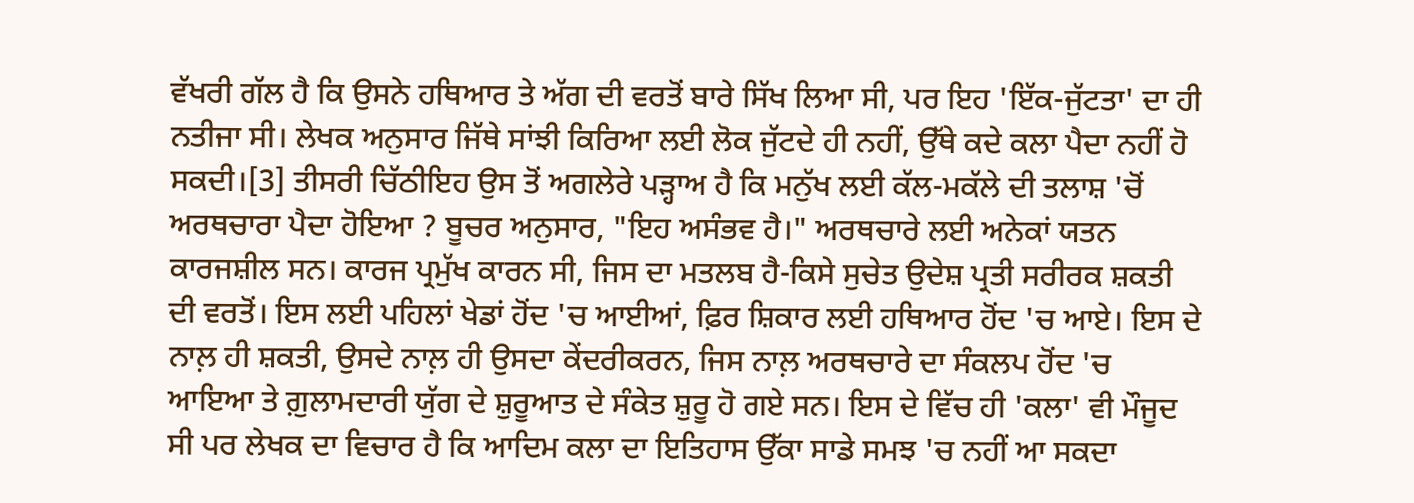ਵੱਖਰੀ ਗੱਲ ਹੈ ਕਿ ਉਸਨੇ ਹਥਿਆਰ ਤੇ ਅੱਗ ਦੀ ਵਰਤੋਂ ਬਾਰੇ ਸਿੱਖ ਲਿਆ ਸੀ, ਪਰ ਇਹ 'ਇੱਕ-ਜੁੱਟਤਾ' ਦਾ ਹੀ ਨਤੀਜਾ ਸੀ। ਲੇਖਕ ਅਨੁਸਾਰ ਜਿੱਥੇ ਸਾਂਝੀ ਕਿਰਿਆ ਲਈ ਲੋਕ ਜੁੱਟਦੇ ਹੀ ਨਹੀਂ, ਉੱਥੇ ਕਦੇ ਕਲਾ ਪੈਦਾ ਨਹੀਂ ਹੋ ਸਕਦੀ।[3] ਤੀਸਰੀ ਚਿੱਠੀਇਹ ਉਸ ਤੋਂ ਅਗਲੇਰੇ ਪੜ੍ਹਾਅ ਹੈ ਕਿ ਮਨੁੱਖ ਲਈ ਕੱਲ-ਮਕੱਲੇ ਦੀ ਤਲਾਸ਼ 'ਚੋਂ ਅਰਥਚਾਰਾ ਪੈਦਾ ਹੋਇਆ ? ਬੂਚਰ ਅਨੁਸਾਰ, "ਇਹ ਅਸੰਭਵ ਹੈ।" ਅਰਥਚਾਰੇ ਲਈ ਅਨੇਕਾਂ ਯਤਨ ਕਾਰਜਸ਼ੀਲ ਸਨ। ਕਾਰਜ ਪ੍ਰਮੁੱਖ ਕਾਰਨ ਸੀ, ਜਿਸ ਦਾ ਮਤਲਬ ਹੈ-ਕਿਸੇ ਸੁਚੇਤ ਉਦੇਸ਼ ਪ੍ਰਤੀ ਸਰੀਰਕ ਸ਼ਕਤੀ ਦੀ ਵਰਤੋਂ। ਇਸ ਲਈ ਪਹਿਲਾਂ ਖੇਡਾਂ ਹੋਂਦ 'ਚ ਆਈਆਂ, ਫ਼ਿਰ ਸ਼ਿਕਾਰ ਲਈ ਹਥਿਆਰ ਹੋਂਦ 'ਚ ਆਏ। ਇਸ ਦੇ ਨਾਲ਼ ਹੀ ਸ਼ਕਤੀ, ਉਸਦੇ ਨਾਲ਼ ਹੀ ਉਸਦਾ ਕੇਂਦਰੀਕਰਨ, ਜਿਸ ਨਾਲ਼ ਅਰਥਚਾਰੇ ਦਾ ਸੰਕਲਪ ਹੋਂਦ 'ਚ ਆਇਆ ਤੇ ਗ਼ੁਲਾਮਦਾਰੀ ਯੁੱਗ ਦੇ ਸ਼ੁਰੂਆਤ ਦੇ ਸੰਕੇਤ ਸ਼ੁਰੂ ਹੋ ਗਏ ਸਨ। ਇਸ ਦੇ ਵਿੱਚ ਹੀ 'ਕਲਾ' ਵੀ ਮੌਜੂਦ ਸੀ ਪਰ ਲੇਖਕ ਦਾ ਵਿਚਾਰ ਹੈ ਕਿ ਆਦਿਮ ਕਲਾ ਦਾ ਇਤਿਹਾਸ ਉੱਕਾ ਸਾਡੇ ਸਮਝ 'ਚ ਨਹੀਂ ਆ ਸਕਦਾ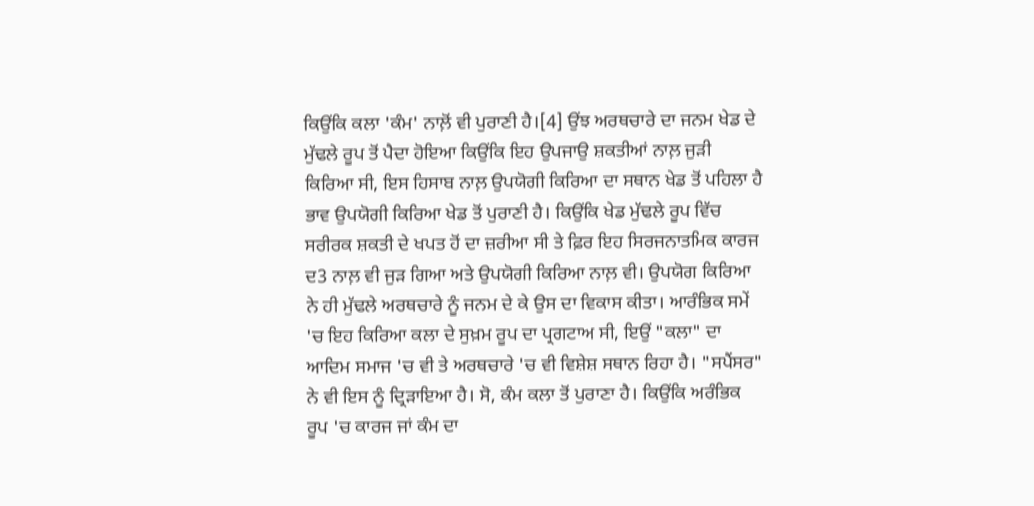ਕਿਉਂਕਿ ਕਲਾ 'ਕੰਮ' ਨਾਲ਼ੋਂ ਵੀ ਪੁਰਾਣੀ ਹੈ।[4] ਉਂਝ ਅਰਥਚਾਰੇ ਦਾ ਜਨਮ ਖੇਡ ਦੇ ਮੁੱਢਲੇ ਰੂਪ ਤੋਂ ਪੈਦਾ ਹੋਇਆ ਕਿਉਂਕਿ ਇਹ ਉਪਜਾਉ ਸ਼ਕਤੀਆਂ ਨਾਲ਼ ਜੁੜੀ ਕਿਰਿਆ ਸੀ, ਇਸ ਹਿਸਾਬ ਨਾਲ਼ ਉਪਯੋਗੀ ਕਿਰਿਆ ਦਾ ਸਥਾਨ ਖੇਡ ਤੋਂ ਪਹਿਲਾ ਹੈ ਭਾਵ ਉਪਯੋਗੀ ਕਿਰਿਆ ਖੇਡ ਤੋਂ ਪੁਰਾਣੀ ਹੈ। ਕਿਉਂਕਿ ਖੇਡ ਮੁੱਢਲੇ ਰੂਪ ਵਿੱਚ ਸਰੀਰਕ ਸ਼ਕਤੀ ਦੇ ਖਪਤ ਹੋਂ ਦਾ ਜ਼ਰੀਆ ਸੀ ਤੇ ਫ਼ਿਰ ਇਹ ਸਿਰਜਨਾਤਮਿਕ ਕਾਰਜ ਦ3 ਨਾਲ਼ ਵੀ ਜੁੜ ਗਿਆ ਅਤੇ ਉਪਯੋਗੀ ਕਿਰਿਆ ਨਾਲ਼ ਵੀ। ਉਪਯੋਗ ਕਿਰਿਆ ਨੇ ਹੀ ਮੁੱਢਲੇ ਅਰਥਚਾਰੇ ਨੂੰ ਜਨਮ ਦੇ ਕੇ ਉਸ ਦਾ ਵਿਕਾਸ ਕੀਤਾ। ਆਰੰਭਿਕ ਸਮੇਂ 'ਚ ਇਹ ਕਿਰਿਆ ਕਲਾ ਦੇ ਸੁਖ਼ਮ ਰੂਪ ਦਾ ਪ੍ਰਗਟਾਅ ਸੀ, ਇਉਂ "ਕਲਾ" ਦਾ ਆਦਿਮ ਸਮਾਜ 'ਚ ਵੀ ਤੇ ਅਰਥਚਾਰੇ 'ਚ ਵੀ ਵਿਸ਼ੇਸ਼ ਸਥਾਨ ਰਿਹਾ ਹੈ। "ਸਪੈਂਸਰ" ਨੇ ਵੀ ਇਸ ਨੂੰ ਦ੍ਰਿੜਾਇਆ ਹੈ। ਸੋ, ਕੰਮ ਕਲਾ ਤੋਂ ਪੁਰਾਣਾ ਹੈ। ਕਿਉਂਕਿ ਅਰੰਭਿਕ ਰੂਪ 'ਚ ਕਾਰਜ ਜਾਂ ਕੰਮ ਦਾ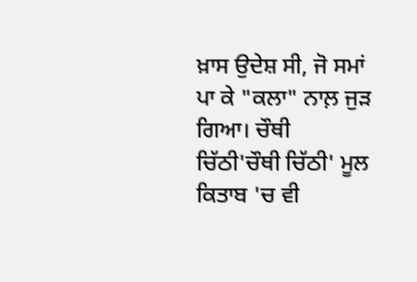ਖ਼ਾਸ ਉਦੇਸ਼ ਸੀ, ਜੋ ਸਮਾਂ ਪਾ ਕੇ "ਕਲਾ" ਨਾਲ਼ ਜੁੜ ਗਿਆ। ਚੌਥੀ ਚਿੱਠੀ'ਚੌਥੀ ਚਿੱਠੀ' ਮੂਲ ਕਿਤਾਬ 'ਚ ਵੀ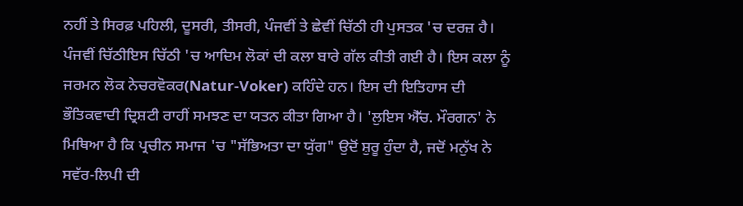ਨਹੀਂ ਤੇ ਸਿਰਫ਼ ਪਹਿਲੀ, ਦੂਸਰੀ, ਤੀਸਰੀ, ਪੰਜਵੀਂ ਤੇ ਛੇਵੀਂ ਚਿੱਠੀ ਹੀ ਪੁਸਤਕ 'ਚ ਦਰਜ਼ ਹੈ। ਪੰਜਵੀਂ ਚਿੱਠੀਇਸ ਚਿੱਠੀ 'ਚ ਆਦਿਮ ਲੋਕਾਂ ਦੀ ਕਲਾ ਬਾਰੇ ਗੱਲ ਕੀਤੀ ਗਈ ਹੈ। ਇਸ ਕਲਾ ਨੂੰ ਜਰਮਨ ਲੋਕ ਨੇਚਰਵੋਕਰ(Natur-Voker) ਕਹਿੰਦੇ ਹਨ। ਇਸ ਦੀ ਇਤਿਹਾਸ ਦੀ ਭੌਤਿਕਵਾਦੀ ਦ੍ਰਿਸ਼ਟੀ ਰਾਹੀਂ ਸਮਝਣ ਦਾ ਯਤਨ ਕੀਤਾ ਗਿਆ ਹੈ। 'ਲੁਇਸ ਐੱਚ. ਮੌਰਗਨ' ਨੇ ਮਿਥਿਆ ਹੈ ਕਿ ਪ੍ਰਚੀਨ ਸਮਾਜ 'ਚ "ਸੱਭਿਅਤਾ ਦਾ ਯੁੱਗ" ਉਦੋਂ ਸ਼ੁਰੂ ਹੁੰਦਾ ਹੈ, ਜਦੋਂ ਮਨੁੱਖ ਨੇ ਸਵੱਰ-ਲਿਪੀ ਦੀ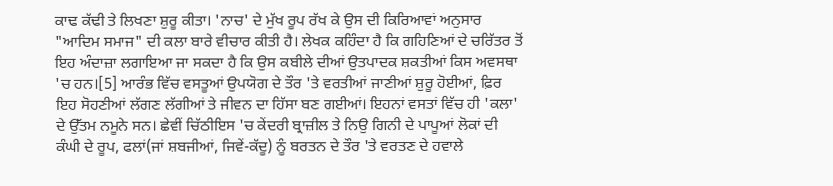ਕਾਢ ਕੱਢੀ ਤੇ ਲਿਖਣਾ ਸ਼ੁਰੂ ਕੀਤਾ। 'ਨਾਚ' ਦੇ ਮੁੱਖ ਰੂਪ ਰੱਖ ਕੇ ਉਸ ਦੀ ਕਿਰਿਆਵਾਂ ਅਨੁਸਾਰ "ਆਦਿਮ ਸਮਾਜ" ਦੀ ਕਲਾ ਬਾਰੇ ਵੀਚਾਰ ਕੀਤੀ ਹੈ। ਲੇਖਕ ਕਹਿੰਦਾ ਹੈ ਕਿ ਗਹਿਣਿਆਂ ਦੇ ਚਰਿੱਤਰ ਤੋਂ ਇਹ ਅੰਦਾਜ਼ਾ ਲਗਾਇਆ ਜਾ ਸਕਦਾ ਹੈ ਕਿ ਉਸ ਕਬੀਲੇ ਦੀਆਂ ਉਤਪਾਦਕ ਸ਼ਕਤੀਆਂ ਕਿਸ ਅਵਸਥਾ 'ਚ ਹਨ।[5] ਆਰੰਭ ਵਿੱਚ ਵਸਤੂਆਂ ਉਪਯੋਗ ਦੇ ਤੌਰ 'ਤੇ ਵਰਤੀਆਂ ਜਾਣੀਆਂ ਸ਼ੁਰੂ ਹੋਈਆਂ, ਫ਼ਿਰ ਇਹ ਸੋਹਣੀਆਂ ਲੱਗਣ ਲੱਗੀਆਂ ਤੇ ਜੀਵਨ ਦਾ ਹਿੱਸਾ ਬਣ ਗਈਆਂ। ਇਹਨਾਂ ਵਸਤਾਂ ਵਿੱਚ ਹੀ 'ਕਲਾ' ਦੇ ਉੱਤਮ ਨਮੂਨੇ ਸਨ। ਛੇਵੀਂ ਚਿੱਠੀਇਸ 'ਚ ਕੇਂਦਰੀ ਬ੍ਰਾਜ਼ੀਲ ਤੇ ਨਿਉ ਗਿਨੀ ਦੇ ਪਾਪੂਆਂ ਲੋਕਾਂ ਦੀ ਕੰਘੀ ਦੇ ਰੂਪ, ਫਲਾਂ(ਜਾਂ ਸ਼ਬਜੀਆਂ, ਜਿਵੇਂ-ਕੱਦੂ) ਨੂੰ ਬਰਤਨ ਦੇ ਤੌਰ 'ਤੇ ਵਰਤਣ ਦੇ ਹਵਾਲੇ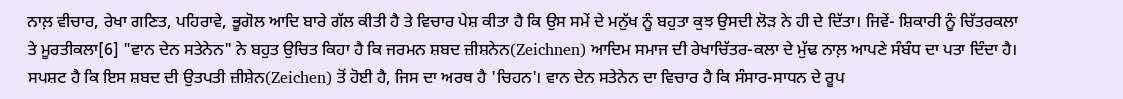ਨਾਲ਼ ਵੀਚਾਰ, ਰੇਖਾ ਗਣਿਤ, ਪਹਿਰਾਵੇ, ਭੂਗੋਲ ਆਦਿ ਬਾਰੇ ਗੱਲ ਕੀਤੀ ਹੈ ਤੇ ਵਿਚਾਰ ਪੇਸ਼ ਕੀਤਾ ਹੈ ਕਿ ਉਸ ਸਮੇਂ ਦੇ ਮਨੁੱਖ ਨੂੰ ਬਹੁਤਾ ਕੁਝ ਉਸਦੀ ਲੋੜ ਨੇ ਹੀ ਦੇ ਦਿੱਤਾ। ਜਿਵੇਂ- ਸ਼ਿਕਾਰੀ ਨੂੰ ਚਿੱਤਰਕਲਾ ਤੇ ਮੂਰਤੀਕਲਾ[6] "ਵਾਨ ਦੇਨ ਸਤੇਨੇਨ" ਨੇ ਬਹੁਤ ਉਚਿਤ ਕਿਹਾ ਹੈ ਕਿ ਜਰਮਨ ਸ਼ਬਦ ਜ਼ੀਸ਼ਨੇਨ(Zeichnen) ਆਦਿਮ ਸਮਾਜ ਦੀ ਰੇਖਾਚਿੱਤਰ-ਕਲਾ ਦੇ ਮੁੱਢ ਨਾਲ਼ ਆਪਣੇ ਸੰਬੰਧ ਦਾ ਪਤਾ ਦਿੰਦਾ ਹੈ। ਸਪਸ਼ਟ ਹੈ ਕਿ ਇਸ ਸ਼ਬਦ ਦੀ ਉਤਪਤੀ ਜ਼ੀਸ਼ੇਨ(Zeichen) ਤੋਂ ਹੋਈ ਹੈ, ਜਿਸ ਦਾ ਅਰਥ ਹੈ 'ਚਿਹਨ'। ਵਾਨ ਦੇਨ ਸਤੇਨੇਨ ਦਾ ਵਿਚਾਰ ਹੈ ਕਿ ਸੰਸਾਰ-ਸਾਧਨ ਦੇ ਰੂਪ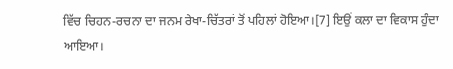ਵਿੱਚ ਚਿਹਨ-ਰਚਨਾ ਦਾ ਜਨਮ ਰੇਖਾ-ਚਿੱਤਰਾਂ ਤੋਂ ਪਹਿਲਾਂ ਹੋਇਆ।[7] ਇਉਂ ਕਲਾ ਦਾ ਵਿਕਾਸ ਹੁੰਦਾ ਆਇਆ।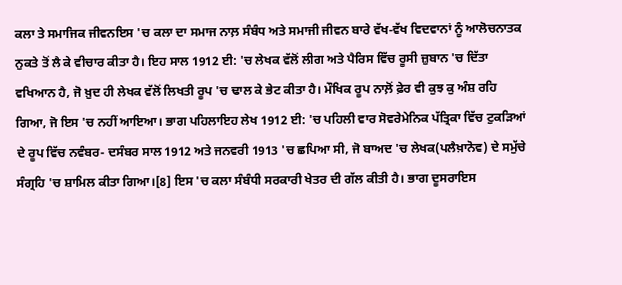ਕਲਾ ਤੇ ਸਮਾਜਿਕ ਜੀਵਨਇਸ 'ਚ ਕਲਾ ਦਾ ਸਮਾਜ ਨਾਲ਼ ਸੰਬੰਧ ਅਤੇ ਸਮਾਜੀ ਜੀਵਨ ਬਾਰੇ ਵੱਖ-ਵੱਖ ਵਿਦਵਾਨਾਂ ਨੂੰ ਆਲੋਚਨਾਤਕ ਨੁਕਤੇ ਤੋਂ ਲੈ ਕੇ ਵੀਚਾਰ ਕੀਤਾ ਹੈ। ਇਹ ਸਾਲ 1912 ਈ: 'ਚ ਲੇਖਕ ਵੱਲੋਂ ਲੀਗ ਅਤੇ ਪੈਰਿਸ ਵਿੱਚ ਰੂਸੀ ਜ਼ੁਬਾਨ 'ਚ ਦਿੱਤਾ ਵਖਿਆਨ ਹੈ, ਜੋ ਖ਼ੁਦ ਹੀ ਲੇਖਕ ਵੱਲੋਂ ਲਿਖਤੀ ਰੂਪ 'ਚ ਢਾਲ ਕੇ ਭੇਟ ਕੀਤਾ ਹੈ। ਮੌਖਿਕ ਰੂਪ ਨਾਲ਼ੋਂ ਫ਼ੇਰ ਵੀ ਕੁਝ ਕੁ ਅੰਸ਼ ਰਹਿ ਗਿਆ, ਜੋ ਇਸ 'ਚ ਨਹੀਂ ਆਇਆ। ਭਾਗ ਪਹਿਲਾਇਹ ਲੇਖ 1912 ਈ: 'ਚ ਪਹਿਲੀ ਵਾਰ ਸੋਵਰੇਮੇਨਿਕ ਪੱਤ੍ਰਿਕਾ ਵਿੱਚ ਟੁਕੜਿਆਂ ਦੇ ਰੂਪ ਵਿੱਚ ਨਵੰਬਰ- ਦਸੰਬਰ ਸਾਲ 1912 ਅਤੇ ਜਨਵਰੀ 1913 'ਚ ਛਪਿਆ ਸੀ, ਜੋ ਬਾਅਦ 'ਚ ਲੇਖਕ(ਪਲੈਖ਼ਾਨੋਵ) ਦੇ ਸਮੁੱਚੇ ਸੰਗ੍ਰਹਿ 'ਚ ਸ਼ਾਮਿਲ ਕੀਤਾ ਗਿਆ।[8] ਇਸ 'ਚ ਕਲਾ ਸੰਬੰਧੀ ਸਰਕਾਰੀ ਖੇਤਰ ਦੀ ਗੱਲ ਕੀਤੀ ਹੈ। ਭਾਗ ਦੂਸਰਾਇਸ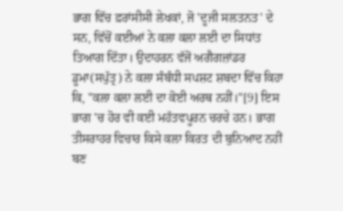ਭਾਗ ਵਿੱਚ ਫ਼ਰਾਂਸੀਸੀ ਲੇਖਕਾਂ, ਜੋ 'ਦੂਜੀ ਸਲਤਨਤ' ਦੇ ਸਨ, ਵਿੱਚੋਂ ਕਈਆਂ ਨੇ ਕਲਾ ਕਲਾ ਲਈ ਦਾ ਸਿਧਾਂਤ ਤਿਆਗ ਦਿੱਤਾ। ਉਦਾਹਰਨ ਵੱਜੋਂ ਅਗੈਗਜ਼ਾਂਡਰ ਡੂਮਾ(ਸਪੁੱਤ੍ਰ) ਨੇ ਕਲਾ ਸੰਬੰਧੀ ਸਪਸ਼ਟ ਸ਼ਬਦਾ ਵਿੱਚ ਕਿਹਾ ਕਿ, "ਕਲਾ ਕਲਾ ਲਈ ਦਾ ਕੋਈ ਅਰਥ ਨਹੀਂ।"[9] ਇਸ ਭਾਗ 'ਚ ਹੋਰ ਵੀ ਕਈ ਮਹੱਤਵਪੂਰਨ ਚਰਚੇ ਹਨ। ਭਾਗ ਤੀਸਰਾਹਰ ਵਿਚਾਰ ਕਿਸੇ ਕਲਾ ਕਿਰਤ ਦੀ ਬੁਨਿਆਦ ਨਹੀਂ ਬਣ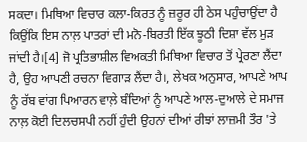ਸਕਦਾ। ਮਿਥਿਆ ਵਿਚਾਰ ਕਲਾ-ਕਿਰਤ ਨੂੰ ਜ਼ਰੂਰ ਹੀ ਠੇਸ ਪਹੁੰਚਾਉਂਦਾ ਹੈ ਕਿਉਂਕਿ ਇਸ ਨਾਲ਼ ਪਾਤਰਾਂ ਦੀ ਮਨੋ-ਬਿਰਤੀ ਇੱਕ ਝੂਠੀ ਦਿਸ਼ਾ ਵੱਲ ਮੁੜ ਜਾਂਦੀ ਹੈ।[4] ਜੋ ਪ੍ਰਤਿਭਾਸ਼ੀਲ ਵਿਅਕਤੀ ਮਿਥਿਆ ਵਿਚਾਰ ਤੋਂ ਪ੍ਰੇਰਣਾ ਲੈਂਦਾ ਹੈ, ਉਹ ਆਪਣੀ ਰਚਨਾ ਵਿਗਾੜ ਲੈਂਦਾ ਹੈ।, ਲੇਖਕ ਅਨੁਸਾਰ, ਆਪਣੇ ਆਪ ਨੂੰ ਰੱਬ ਵਾਂਗ ਪਿਆਰਨ ਵਾਲ਼ੇ ਬੰਦਿਆਂ ਨੂੰ ਆਪਣੇ ਆਲ-ਦੁਆਲੇ ਦੇ ਸਮਾਜ ਨਾਲ਼ ਕੋਈ ਦਿਲਚਸਪੀ ਨਹੀਂ ਹੁੰਦੀ ਉਹਨਾਂ ਦੀਆਂ ਰੀਝਾਂ ਲਾਜ਼ਮੀ ਤੌਰ 'ਤੇ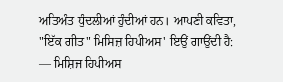ਅਤਿਅੰਤ ਧੁੰਦਲੀਆਂ ਹੁੰਦੀਆਂ ਹਨ। ਆਪਣੀ ਕਵਿਤਾ, "ਇੱਕ ਗੀਤ" ਮਿਸਿਜ਼ ਹਿਪੀਅਸ' ਇਉਂ ਗਾਉਂਦੀ ਹੈ:
— ਮਿਸ਼ਿਜ ਹਿਪੀਅਸ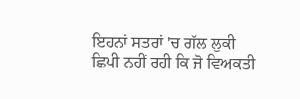ਇਹਨਾਂ ਸਤਰਾਂ 'ਚ ਗੱਲ ਲੁਕੀ ਛਿਪੀ ਨਹੀਂ ਰਹੀ ਕਿ ਜੋ ਵਿਅਕਤੀ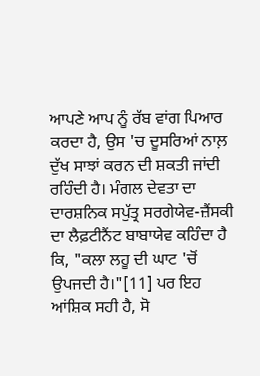ਆਪਣੇ ਆਪ ਨੂੰ ਰੱਬ ਵਾਂਗ ਪਿਆਰ ਕਰਦਾ ਹੈ, ਉਸ 'ਚ ਦੂਸਰਿਆਂ ਨਾਲ਼ ਦੁੱਖ ਸਾਝਾਂ ਕਰਨ ਦੀ ਸ਼ਕਤੀ ਜਾਂਦੀ ਰਹਿੰਦੀ ਹੈ। ਮੰਗਲ ਦੇਵਤਾ ਦਾ ਦਾਰਸ਼ਨਿਕ ਸਪੁੱਤ੍ਰ ਸਰਗੇਯੇਵ-ਜ਼ੈਂਸਕੀ ਦਾ ਲੈਫ਼ਟੀਨੈਂਟ ਬਾਬਾਯੇਵ ਕਹਿੰਦਾ ਹੈ ਕਿ, "ਕਲਾ ਲਹੂ ਦੀ ਘਾਟ 'ਚੋਂ ਉਪਜਦੀ ਹੈ।"[11] ਪਰ ਇਹ ਆਂਸ਼ਿਕ ਸਹੀ ਹੈ, ਸੋ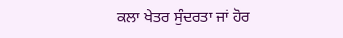ਕਲਾ ਖੇਤਰ ਸੁੰਦਰਤਾ ਜਾਂ ਹੋਰ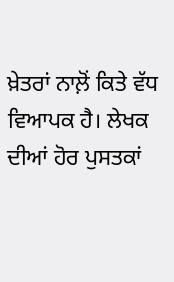ਖ਼ੇਤਰਾਂ ਨਾਲ਼ੋਂ ਕਿਤੇ ਵੱਧ ਵਿਆਪਕ ਹੈ। ਲੇਖਕ ਦੀਆਂ ਹੋਰ ਪੁਸਤਕਾਂ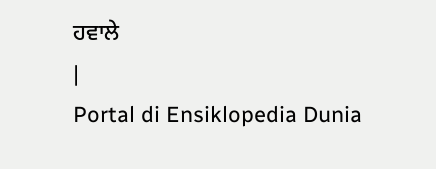ਹਵਾਲੇ
|
Portal di Ensiklopedia Dunia